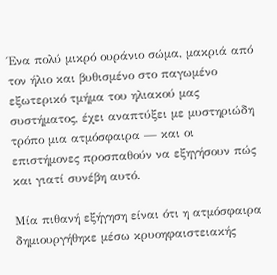Ένα πολύ μικρό ουράνιο σώμα, μακριά από τον ήλιο και βυθισμένο στο παγωμένο εξωτερικό τμήμα του ηλιακού μας συστήματος, έχει αναπτύξει με μυστηριώδη τρόπο μια ατμόσφαιρα — και οι επιστήμονες προσπαθούν να εξηγήσουν πώς και γιατί συνέβη αυτό.

Μία πιθανή εξήγηση είναι ότι η ατμόσφαιρα δημιουργήθηκε μέσω κρυοηφαιστειακής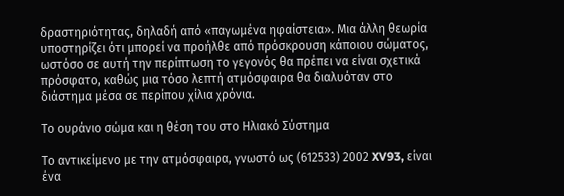δραστηριότητας, δηλαδή από «παγωμένα ηφαίστεια». Μια άλλη θεωρία υποστηρίζει ότι μπορεί να προήλθε από πρόσκρουση κάποιου σώματος, ωστόσο σε αυτή την περίπτωση το γεγονός θα πρέπει να είναι σχετικά πρόσφατο, καθώς μια τόσο λεπτή ατμόσφαιρα θα διαλυόταν στο διάστημα μέσα σε περίπου χίλια χρόνια.

Το ουράνιο σώμα και η θέση του στο Ηλιακό Σύστημα

Το αντικείμενο με την ατμόσφαιρα, γνωστό ως (612533) 2002 XV93, είναι ένα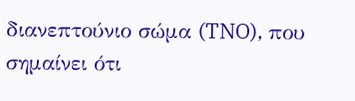διανεπτούνιο σώμα (TNO), που σημαίνει ότι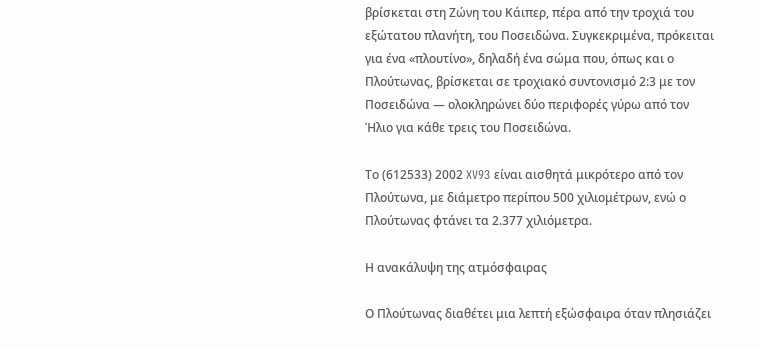βρίσκεται στη Ζώνη του Κάιπερ, πέρα από την τροχιά του εξώτατου πλανήτη, του Ποσειδώνα. Συγκεκριμένα, πρόκειται για ένα «πλουτίνο», δηλαδή ένα σώμα που, όπως και ο Πλούτωνας, βρίσκεται σε τροχιακό συντονισμό 2:3 με τον Ποσειδώνα — ολοκληρώνει δύο περιφορές γύρω από τον Ήλιο για κάθε τρεις του Ποσειδώνα.

Το (612533) 2002 XV93 είναι αισθητά μικρότερο από τον Πλούτωνα, με διάμετρο περίπου 500 χιλιομέτρων, ενώ ο Πλούτωνας φτάνει τα 2.377 χιλιόμετρα.

Η ανακάλυψη της ατμόσφαιρας

Ο Πλούτωνας διαθέτει μια λεπτή εξώσφαιρα όταν πλησιάζει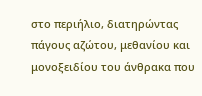στο περιήλιο, διατηρώντας πάγους αζώτου, μεθανίου και μονοξειδίου του άνθρακα που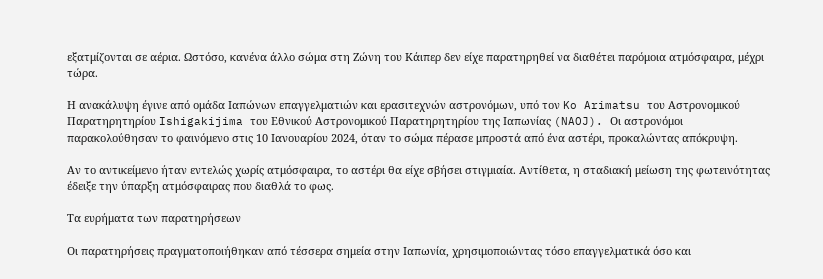εξατμίζονται σε αέρια. Ωστόσο, κανένα άλλο σώμα στη Ζώνη του Κάιπερ δεν είχε παρατηρηθεί να διαθέτει παρόμοια ατμόσφαιρα, μέχρι τώρα.

Η ανακάλυψη έγινε από ομάδα Ιαπώνων επαγγελματιών και ερασιτεχνών αστρονόμων, υπό τον Ko Arimatsu του Αστρονομικού Παρατηρητηρίου Ishigakijima του Εθνικού Αστρονομικού Παρατηρητηρίου της Ιαπωνίας (NAOJ). Οι αστρονόμοι παρακολούθησαν το φαινόμενο στις 10 Ιανουαρίου 2024, όταν το σώμα πέρασε μπροστά από ένα αστέρι, προκαλώντας απόκρυψη.

Αν το αντικείμενο ήταν εντελώς χωρίς ατμόσφαιρα, το αστέρι θα είχε σβήσει στιγμιαία. Αντίθετα, η σταδιακή μείωση της φωτεινότητας έδειξε την ύπαρξη ατμόσφαιρας που διαθλά το φως.

Τα ευρήματα των παρατηρήσεων

Οι παρατηρήσεις πραγματοποιήθηκαν από τέσσερα σημεία στην Ιαπωνία, χρησιμοποιώντας τόσο επαγγελματικά όσο και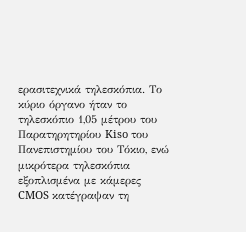ερασιτεχνικά τηλεσκόπια. Το κύριο όργανο ήταν το τηλεσκόπιο 1,05 μέτρου του Παρατηρητηρίου Kiso του Πανεπιστημίου του Τόκιο, ενώ μικρότερα τηλεσκόπια εξοπλισμένα με κάμερες CMOS κατέγραψαν τη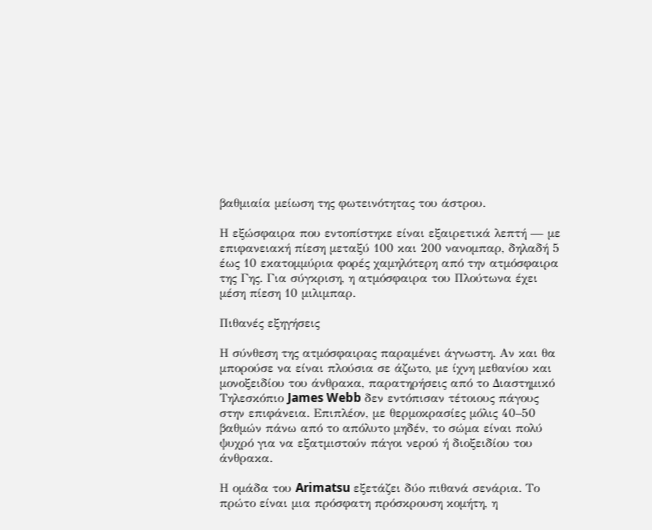βαθμιαία μείωση της φωτεινότητας του άστρου.

Η εξώσφαιρα που εντοπίστηκε είναι εξαιρετικά λεπτή — με επιφανειακή πίεση μεταξύ 100 και 200 νανομπαρ, δηλαδή 5 έως 10 εκατομμύρια φορές χαμηλότερη από την ατμόσφαιρα της Γης. Για σύγκριση, η ατμόσφαιρα του Πλούτωνα έχει μέση πίεση 10 μιλιμπαρ.

Πιθανές εξηγήσεις

Η σύνθεση της ατμόσφαιρας παραμένει άγνωστη. Αν και θα μπορούσε να είναι πλούσια σε άζωτο, με ίχνη μεθανίου και μονοξειδίου του άνθρακα, παρατηρήσεις από το Διαστημικό Τηλεσκόπιο James Webb δεν εντόπισαν τέτοιους πάγους στην επιφάνεια. Επιπλέον, με θερμοκρασίες μόλις 40–50 βαθμών πάνω από το απόλυτο μηδέν, το σώμα είναι πολύ ψυχρό για να εξατμιστούν πάγοι νερού ή διοξειδίου του άνθρακα.

Η ομάδα του Arimatsu εξετάζει δύο πιθανά σενάρια. Το πρώτο είναι μια πρόσφατη πρόσκρουση κομήτη, η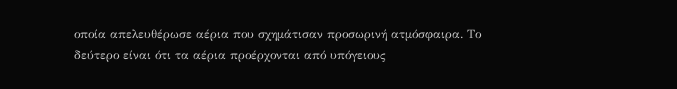οποία απελευθέρωσε αέρια που σχημάτισαν προσωρινή ατμόσφαιρα. Το δεύτερο είναι ότι τα αέρια προέρχονται από υπόγειους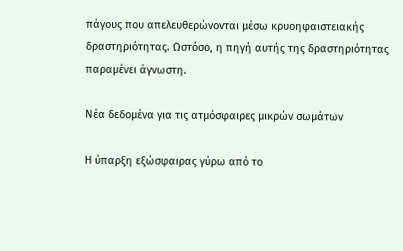πάγους που απελευθερώνονται μέσω κρυοηφαιστειακής δραστηριότητας. Ωστόσο, η πηγή αυτής της δραστηριότητας παραμένει άγνωστη.

Νέα δεδομένα για τις ατμόσφαιρες μικρών σωμάτων

Η ύπαρξη εξώσφαιρας γύρω από το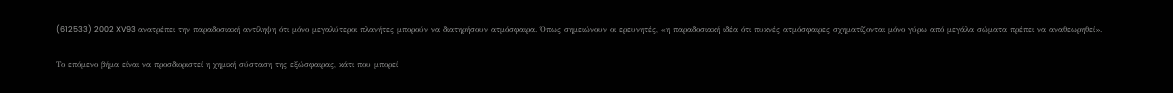(612533) 2002 XV93 ανατρέπει την παραδοσιακή αντίληψη ότι μόνο μεγαλύτεροι πλανήτες μπορούν να διατηρήσουν ατμόσφαιρα. Όπως σημειώνουν οι ερευνητές, «η παραδοσιακή ιδέα ότι πυκνές ατμόσφαιρες σχηματίζονται μόνο γύρω από μεγάλα σώματα πρέπει να αναθεωρηθεί».

Το επόμενο βήμα είναι να προσδιοριστεί η χημική σύσταση της εξώσφαιρας, κάτι που μπορεί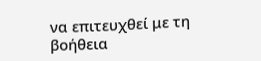να επιτευχθεί με τη βοήθεια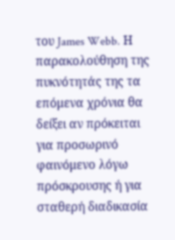του James Webb. Η παρακολούθηση της πυκνότητάς της τα επόμενα χρόνια θα δείξει αν πρόκειται για προσωρινό φαινόμενο λόγω πρόσκρουσης ή για σταθερή διαδικασία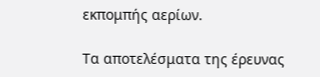εκπομπής αερίων.

Τα αποτελέσματα της έρευνας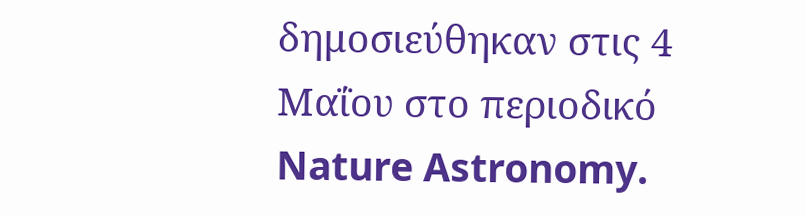δημοσιεύθηκαν στις 4 Μαΐου στο περιοδικό Nature Astronomy.